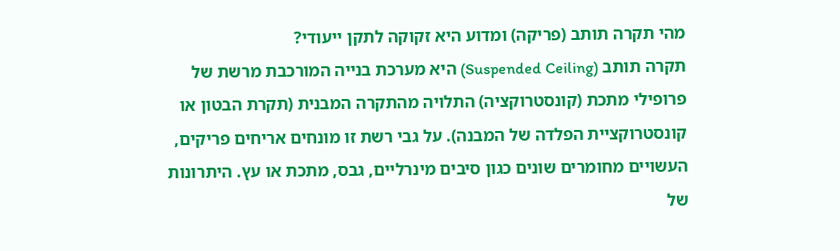מהי תקרה תותב (פריקה) ומדוע היא זקוקה לתקן ייעודי?
תקרה תותב (Suspended Ceiling) היא מערכת בנייה המורכבת מרשת של פרופילי מתכת (קונסטרוקציה) התלויה מהתקרה המבנית (תקרת הבטון או קונסטרוקציית הפלדה של המבנה). על גבי רשת זו מונחים אריחים פריקים, העשויים מחומרים שונים כגון סיבים מינרליים, גבס, מתכת או עץ. היתרונות של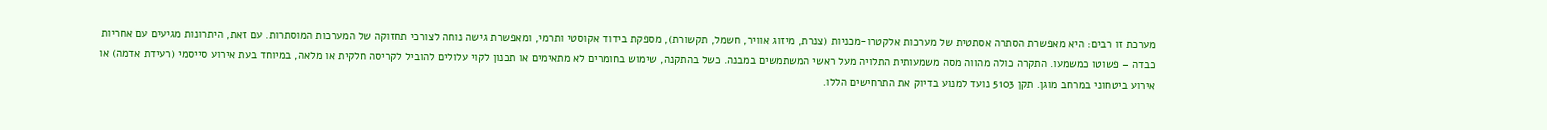מערכת זו רבים: היא מאפשרת הסתרה אסתטית של מערכות אלקטרו-מכניות (צנרת, מיזוג אוויר, חשמל, תקשורת), מספקת בידוד אקוסטי ותרמי, ומאפשרת גישה נוחה לצורכי תחזוקה של המערכות המוסתרות. עם זאת, היתרונות מגיעים עם אחריות כבדה – פשוטו כמשמעו. התקרה כולה מהווה מסה משמעותית התלויה מעל ראשי המשתמשים במבנה. כשל בהתקנה, שימוש בחומרים לא מתאימים או תכנון לקוי עלולים להוביל לקריסה חלקית או מלאה, במיוחד בעת אירוע סייסמי (רעידת אדמה) או אירוע ביטחוני במרחב מוגן. תקן 5103 נועד למנוע בדיוק את התרחישים הללו.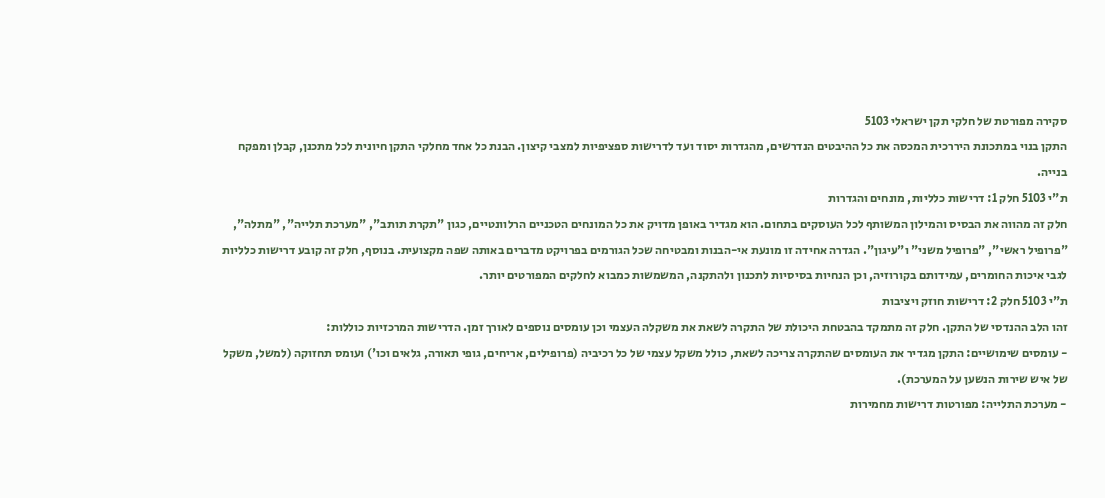סקירה מפורטת של חלקי תקן ישראלי 5103
התקן בנוי במתכונת היררכית המכסה את כל ההיבטים הנדרשים, מהגדרות יסוד ועד לדרישות ספציפיות למצבי קיצון. הבנת כל אחד מחלקי התקן חיונית לכל מתכנן, קבלן ומפקח בנייה.
ת"י 5103 חלק 1: דרישות כלליות, מונחים והגדרות
חלק זה מהווה את הבסיס והמילון המשותף לכל העוסקים בתחום. הוא מגדיר באופן מדויק את כל המונחים הטכניים הרלוונטיים, כגון "תקרת תותב", "מערכת תלייה", "מתלה", "פרופיל ראשי", "פרופיל משני" ו"עיגון". הגדרה אחידה זו מונעת אי-הבנות ומבטיחה שכל הגורמים בפרויקט מדברים באותה שפה מקצועית. בנוסף, חלק זה קובע דרישות כלליות לגבי איכות החומרים, עמידותם בקורוזיה, וכן הנחיות בסיסיות לתכנון ולהתקנה, המשמשות כמבוא לחלקים המפורטים יותר.
ת"י 5103 חלק 2: דרישות חוזק ויציבות
זהו הלב ההנדסי של התקן. חלק זה מתמקד בהבטחת היכולת של התקרה לשאת את משקלה העצמי וכן עומסים נוספים לאורך זמן. הדרישות המרכזיות כוללות:
- עומסים שימושיים: התקן מגדיר את העומסים שהתקרה צריכה לשאת, כולל משקל עצמי של כל רכיביה (פרופילים, אריחים, גופי תאורה, גלאים וכו') ועומס תחזוקה (למשל, משקל של איש שירות הנשען על המערכת).
- מערכת התלייה: מפורטות דרישות מחמירות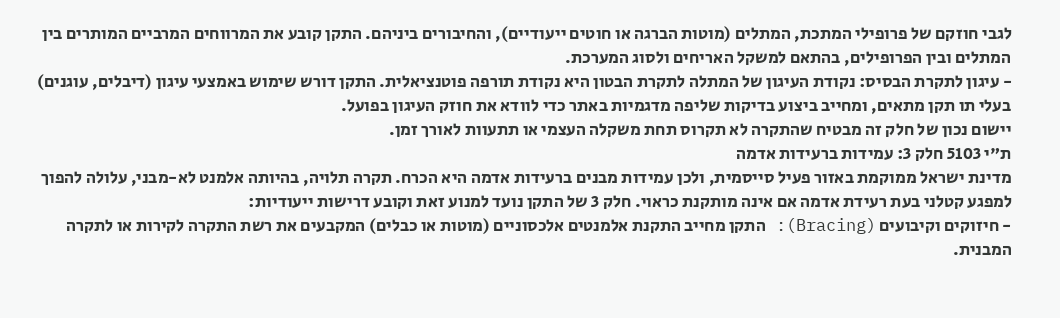לגבי חוזקם של פרופילי המתכת, המתלים (מוטות הברגה או חוטים ייעודיים), והחיבורים ביניהם. התקן קובע את המרווחים המרביים המותרים בין המתלים ובין הפרופילים, בהתאם למשקל האריחים ולסוג המערכת.
- עיגון לתקרת הבסיס: נקודת העיגון של המתלה לתקרת הבטון היא נקודת תורפה פוטנציאלית. התקן דורש שימוש באמצעי עיגון (דיבלים, עוגנים) בעלי תו תקן מתאים, ומחייב ביצוע בדיקות שליפה מדגמיות באתר כדי לוודא את חוזק העיגון בפועל.
יישום נכון של חלק זה מבטיח שהתקרה לא תקרוס תחת משקלה העצמי או תתעוות לאורך זמן.
ת"י 5103 חלק 3: עמידות ברעידות אדמה
מדינת ישראל ממוקמת באזור פעיל סייסמית, ולכן עמידות מבנים ברעידות אדמה היא הכרח. תקרה תלויה, בהיותה אלמנט לא-מבני, עלולה להפוך למפגע קטלני בעת רעידת אדמה אם אינה מותקנת כראוי. חלק 3 של התקן נועד למנוע זאת וקובע דרישות ייעודיות:
- חיזוקים וקיבועים (Bracing): התקן מחייב התקנת אלמנטים אלכסוניים (מוטות או כבלים) המקבעים את רשת התקרה לקירות או לתקרה המבנית.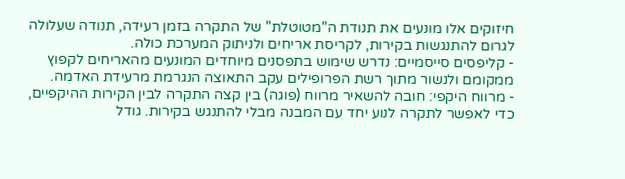חיזוקים אלו מונעים את תנודת ה"מטוטלת" של התקרה בזמן רעידה, תנודה שעלולה לגרום להתנגשות בקירות, לקריסת אריחים ולניתוק המערכת כולה.
- קליפסים סייסמיים: נדרש שימוש בתפסנים מיוחדים המונעים מהאריחים לקפוץ ממקומם ולנשור מתוך רשת הפרופילים עקב התאוצה הנגרמת מרעידת האדמה.
- מרווח היקפי: חובה להשאיר מרווח (פוגה) בין קצה התקרה לבין הקירות ההיקפיים, כדי לאפשר לתקרה לנוע יחד עם המבנה מבלי להתנגש בקירות. גודל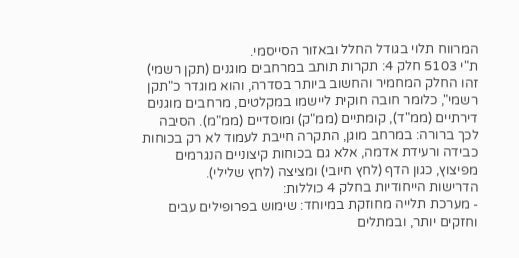המרווח תלוי בגודל החלל ובאזור הסייסמי.
ת"י 5103 חלק 4: תקרות תותב במרחבים מוגנים (תקן רשמי)
זהו החלק המחמיר והחשוב ביותר בסדרה, והוא מוגדר כ"תקן רשמי", כלומר חובה חוקית ליישמו במקלטים, מרחבים מוגנים דירתיים (ממ"ד), קומתיים (ממ"ק) ומוסדיים (ממ"מ). הסיבה לכך ברורה: במרחב מוגן, התקרה חייבת לעמוד לא רק בכוחות כבידה ורעידת אדמה, אלא גם בכוחות קיצוניים הנגרמים מפיצוץ, כגון הדף (לחץ חיובי) ומציצה (לחץ שלילי).
הדרישות הייחודיות בחלק 4 כוללות:
- מערכת תלייה מחוזקת במיוחד: שימוש בפרופילים עבים וחזקים יותר, ובמתלים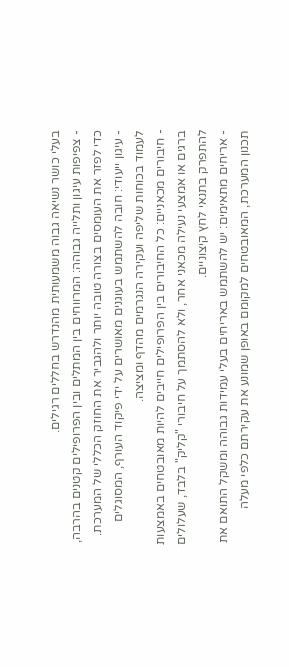בעלי כושר נשיאה גבוה משמעותית מהנדרש בחללים רגילים.
- צפיפות עיגון ותלייה גבוהה: המרווחים בין המתלים ובין הפרופילים קטנים בהרבה, כדי לפזר את העומסים בצורה טובה יותר ולהגביר את החוזק הכללי של המערכת.
- עיגון ייעודי: חובה להשתמש בעוגנים מאושרים על ידי פיקוד העורף, המסוגלים לעמוד בכוחות שליפה ועקירה הנגרמים מהדף ומציצה.
- חיבורים מכאניים: כל החיבורים בין הפרופילים חייבים להיות מאובטחים באמצעות ברגים או אמצעי נעילה מכאני אחר, ולא להסתמך על חיבורי "קליק" בלבד, שעלולים להתפרק בתנאי לחץ קיצוניים.
- אריחים מתאימים: יש להשתמש באריחים בעלי עמידות גבוהה ומשקל התואם את תכנון המערכת, המאובטחים למקומם באופן שמונע את עקירתם כלפי מעלה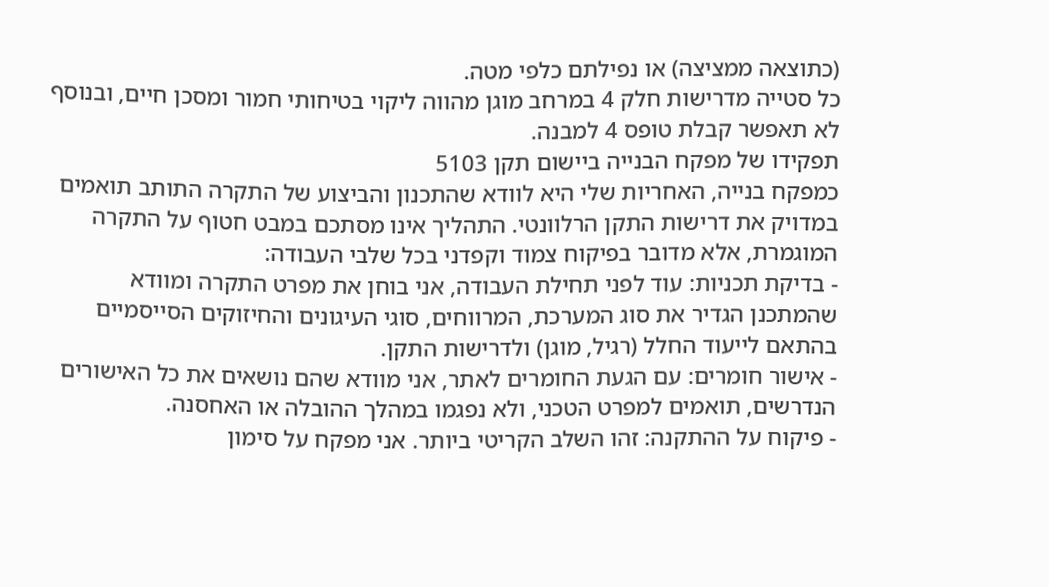(כתוצאה ממציצה) או נפילתם כלפי מטה.
כל סטייה מדרישות חלק 4 במרחב מוגן מהווה ליקוי בטיחותי חמור ומסכן חיים, ובנוסף לא תאפשר קבלת טופס 4 למבנה.
תפקידו של מפקח הבנייה ביישום תקן 5103
כמפקח בנייה, האחריות שלי היא לוודא שהתכנון והביצוע של התקרה התותב תואמים במדויק את דרישות התקן הרלוונטי. התהליך אינו מסתכם במבט חטוף על התקרה המוגמרת, אלא מדובר בפיקוח צמוד וקפדני בכל שלבי העבודה:
- בדיקת תכניות: עוד לפני תחילת העבודה, אני בוחן את מפרט התקרה ומוודא שהמתכנן הגדיר את סוג המערכת, המרווחים, סוגי העיגונים והחיזוקים הסייסמיים בהתאם לייעוד החלל (רגיל, מוגן) ולדרישות התקן.
- אישור חומרים: עם הגעת החומרים לאתר, אני מוודא שהם נושאים את כל האישורים הנדרשים, תואמים למפרט הטכני, ולא נפגמו במהלך ההובלה או האחסנה.
- פיקוח על ההתקנה: זהו השלב הקריטי ביותר. אני מפקח על סימון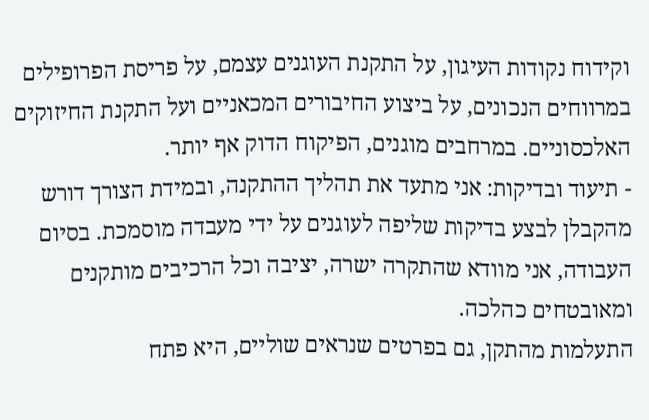וקידוח נקודות העיגון, על התקנת העוגנים עצמם, על פריסת הפרופילים במרווחים הנכונים, על ביצוע החיבורים המכאניים ועל התקנת החיזוקים האלכסוניים. במרחבים מוגנים, הפיקוח הדוק אף יותר.
- תיעוד ובדיקות: אני מתעד את תהליך ההתקנה, ובמידת הצורך דורש מהקבלן לבצע בדיקות שליפה לעוגנים על ידי מעבדה מוסמכת. בסיום העבודה, אני מוודא שהתקרה ישרה, יציבה וכל הרכיבים מותקנים ומאובטחים כהלכה.
התעלמות מהתקן, גם בפרטים שנראים שוליים, היא פתח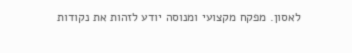לאסון. מפקח מקצועי ומנוסה יודע לזהות את נקודות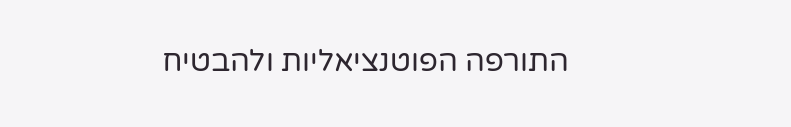התורפה הפוטנציאליות ולהבטיח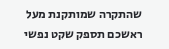שהתקרה שמותקנת מעל ראשכם תספק שקט נפשי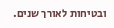ובטיחות לאורך שנים.